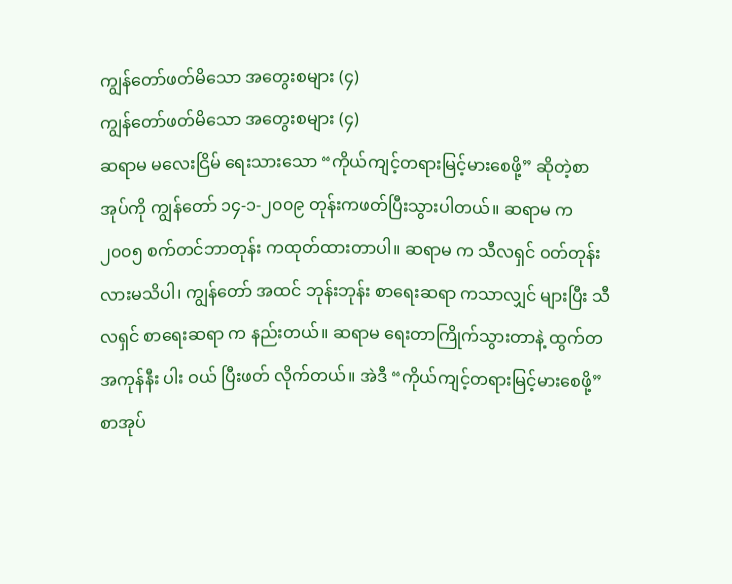ကျွန်တော်ဖတ်မိသော အတွေးစများ (၄)
ကျွန်တော်ဖတ်မိသော အတွေးစများ (၄)
ဆရာမ မလေးငြိမ် ရေးသားသော “ကိုယ်ကျင့်တရားမြင့်မားစေဖို့” ဆိုတဲ့စာအုပ်ကို ကျွန်တော် ၁၄-၁-၂၀၀၉ တုန်းကဖတ်ပြီးသွားပါတယ်။ ဆရာမ က ၂၀၀၅ စက်တင်ဘာတုန်း ကထုတ်ထားတာပါ။ ဆရာမ က သီလရှင် ဝတ်တုန်းလားမသိပါ၊ ကျွန်တော် အထင် ဘုန်းဘုန်း စာရေးဆရာ ကသာလျှင် များပြီး သီလရှင် စာရေးဆရာ က နည်းတယ်။ ဆရာမ ရေးတာကြိုက်သွားတာနဲ့ ထွက်တ အကုန်နီး ပါး ဝယ် ပြီးဖတ် လိုက်တယ်။ အဲဒီ “ကိုယ်ကျင့်တရားမြင့်မားစေဖို့” စာအုပ်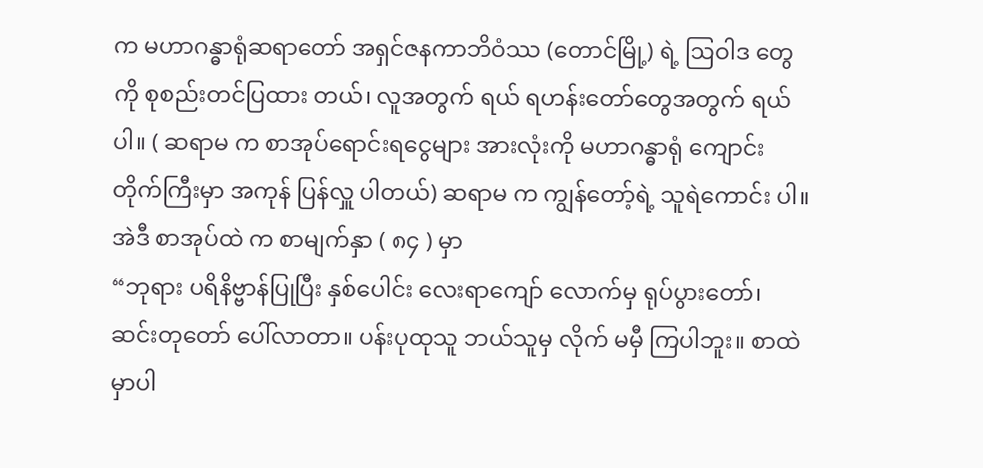က မဟာဂန္ဓာရုံဆရာတော် အရှင်ဇနကာဘိဝံဿ (တောင်မြို့) ရဲ့ ဩဝါဒ တွေကို စုစည်းတင်ပြထား တယ်၊ လူအတွက် ရယ် ရဟန်းတော်တွေအတွက် ရယ်ပါ။ ( ဆရာမ က စာအုပ်ရောင်းရငွေများ အားလုံးကို မဟာဂန္ဓာရုံ ကျောင်းတိုက်ကြီးမှာ အကုန် ပြန်လှူ ပါတယ်) ဆရာမ က ကျွန်တော့်ရဲ့ သူရဲကောင်း ပါ။
အဲဒီ စာအုပ်ထဲ က စာမျက်နှာ ( ၈၄ ) မှာ
“ဘုရား ပရိနိဗ္ဗာန်ပြုပြီး နှစ်ပေါင်း လေးရာကျော် လောက်မှ ရုပ်ပွားတော်၊ ဆင်းတုတော် ပေါ်လာတာ။ ပန်းပုထုသူ ဘယ်သူမှ လိုက် မမှီ ကြပါဘူး။ စာထဲမှာပါ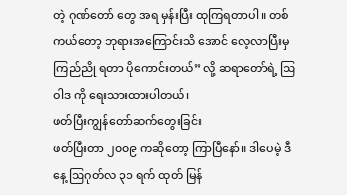တဲ့ ဂုဏ်တော် တွေ အရ မှန်းပြီး ထုကြရတာပါ။ တစ်ကယ်တော့ ဘုရားအကြောင်းသိ အောင် လေ့လာပြီးမှ ကြည်ညို ရတာ ပိုကောင်းတယ်” လို့ ဆရာတော်ရဲ့ ဩဝါဒ ကို ရေးသားထားပါတယ်၊
ဖတ်ပြီးကျွန်တော်ဆက်တွေးခြင်း
ဖတ်ပြီးတာ ၂၀၀၉ ကဆိုတော့ ကြာပြီနော်။ ဒါပေမဲ့ ဒီနေ့ ဩဂုတ်လ ၃၁ ရက် ထုတ် မြန်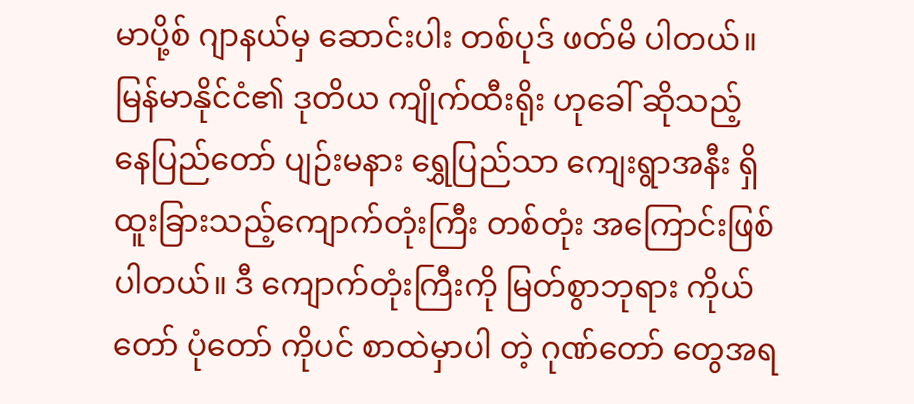မာပို့စ် ဂျာနယ်မှ ဆောင်းပါး တစ်ပုဒ် ဖတ်မိ ပါတယ်။ မြန်မာနိုင်ငံ၏ ဒုတိယ ကျိုက်ထီးရိုး ဟုခေါ် ဆိုသည့် နေပြည်တော် ပျဉ်းမနား ရွှေပြည်သာ ကျေးရွာအနီး ရှိ ထူးခြားသည့်ကျောက်တုံးကြီး တစ်တုံး အကြောင်းဖြစ်ပါတယ်။ ဒီ ကျောက်တုံးကြီးကို မြတ်စွာဘုရား ကိုယ်တော် ပုံတော် ကိုပင် စာထဲမှာပါ တဲ့ ဂုဏ်တော် တွေအရ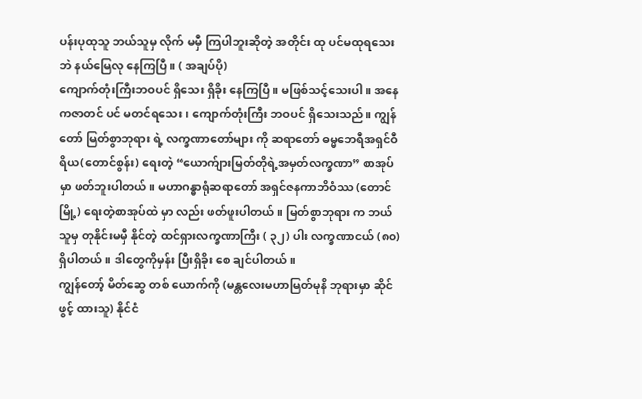ပန်းပုထုသူ ဘယ်သူမှ လိုက် မမှီ ကြပါဘူးဆိုတဲ့ အတိုင်း ထု ပင်မထုရသေးဘဲ နယ်မြေလု နေကြပြီ။ ( အချပ်ပို)
ကျောက်တုံးကြီးဘဝပင် ရှိသေး ရှိခိုး နေကြပြီ။ မဖြစ်သင့်သေးပါ။ အနေကဇာတင် ပင် မတင်ရသေး ၊ ကျောက်တုံးကြီး ဘဝပင် ရှိသေးသည်။ ကျွန်တော် မြတ်စွာဘုရား ရဲ့ လက္ခဏာတော်များ ကို ဆရာတော် ဓမ္မဘေရီအရှင်ဝီရိယ(တောင်စွန်း) ရေးတဲ့ “ယောက်ျားမြတ်တိုရဲ့အမှတ်လက္ခဏာ” စာအုပ်မှာ ဖတ်ဘူးပါတယ်။ မဟာဂန္ဓာရုံဆရာတော် အရှင်ဇနကာဘိဝံဿ (တောင်မြို့) ရေးတဲ့စာအုပ်ထဲ မှာ လည်း ဖတ်ဖူးပါတယ်။ မြတ်စွာဘုရား က ဘယ်သူမှ တုနိုင်းမမှီ နိုင်တဲ့ ထင်ရှားလက္ခဏာကြီး ( ၃၂) ပါး လက္ခဏာငယ် (၈၀) ရှိပါတယ်။ ဒါတွေကိုမှန်း ပြီးရှိခိုး စေ ချင်ပါတယ်။
ကျွန်တော့် မိတ်ဆွေ တစ် ယောက်ကို (မန္တလေးမဟာမြတ်မုနိ ဘုရားမှာ ဆိုင်ဖွင့် ထားသူ) နိုင်ငံ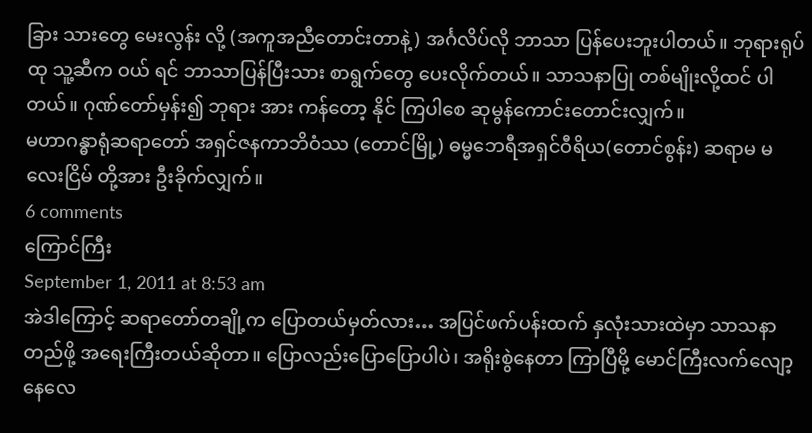ခြား သားတွေ မေးလွန်း လို့ (အကူအညီတောင်းတာနဲ့) အင်္ဂလိပ်လို ဘာသာ ပြန်ပေးဘူးပါတယ်။ ဘုရားရုပ်ထု သူ့ဆီက ဝယ် ရင် ဘာသာပြန်ပြီးသား စာရွက်တွေ ပေးလိုက်တယ်။ သာသနာပြု တစ်မျိုးလို့ထင် ပါ တယ်။ ဂုဏ်တော်မှန်း၍ ဘုရား အား ကန်တော့ နိုင် ကြပါစေ ဆုမွန်ကောင်းတောင်းလျှက်။
မဟာဂန္ဓာရုံဆရာတော် အရှင်ဇနကာဘိဝံဿ (တောင်မြို့) ဓမ္မဘေရီအရှင်ဝီရိယ(တောင်စွန်း) ဆရာမ မလေးငြိမ် တို့အား ဦးခိုက်လျှက်။
6 comments
ကြောင်ကြီး
September 1, 2011 at 8:53 am
အဲဒါကြောင့် ဆရာတော်တချို့က ပြောတယ်မှတ်လား… အပြင်ဖက်ပန်းထက် နှလုံးသားထဲမှာ သာသနာတည်ဖို့ အရေးကြီးတယ်ဆိုတာ။ ပြောလည်းပြောပြောပါပဲ၊ အရိုးစွဲနေတာ ကြာပြီမို့ မောင်ကြီးလက်လျော့ နေလေ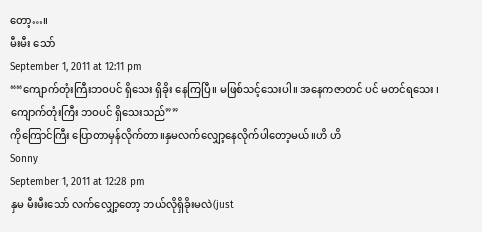တော့…။
မီးမီး သော်
September 1, 2011 at 12:11 pm
““ကျောက်တုံးကြီးဘဝပင် ရှိသေး ရှိခိုး နေကြပြီ။ မဖြစ်သင့်သေးပါ။ အနေကဇာတင် ပင် မတင်ရသေး ၊ ကျောက်တုံးကြီး ဘဝပင် ရှိသေးသည်””
ကိုကြောင်ကြီး ပြောတာမှန်လိုက်တာ။နှမလက်လျှော့နေလိုက်ပါတော့မယ်။ဟိ ဟိ
Sonny
September 1, 2011 at 12:28 pm
နှမ မီးမီးသော် လက်လျှော့တော့ ဘယ်လိုရှိခိုးမလဲ(just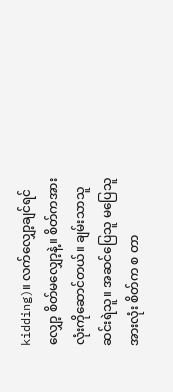kidding)။ လက်လျှော့ချင်ရင်လျှော့ စိတ်မလျှော့နဲ့။ စိတ်ကအားလုံးကိုဆောင်တယ်။ ချမ်းသာသူ ဆင်းရဲသူ။ အဆင်ပြေသူ မပြေသူအားလုံး စိတ်က စ တာ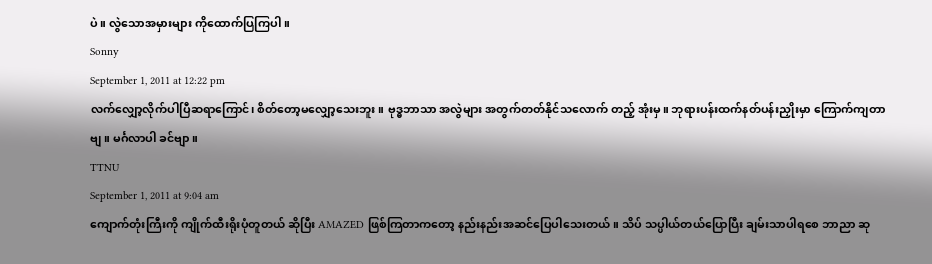ပဲ။ လွဲသောအမှားများ ကိုထောက်ပြကြပါ။
Sonny
September 1, 2011 at 12:22 pm
လက်လျှော့လိုက်ပါပြီဆရာကြောင်၊ စိတ်တော့မလျှော့သေးဘူး။ ဗုဒ္ဓဘာသာ အလွဲများ အတွက်တတ်နိုင်သလောက် တည့် အုံးမှ။ ဘုရားပန်းထက်နတ်ပန်းညှိုးမှာ ကြောက်ကျတာဗျ။ မင်္ဂလာပါ ခင်ဗျာ။
TTNU
September 1, 2011 at 9:04 am
ကျောက်တုံးကြီးကို ကျိုက်ထီးရိုးပုံတူတယ် ဆိုပြီး AMAZED ဖြစ်ကြတာကတော့ နည်းနည်းအဆင်ပြေပါသေးတယ်။ သိပ် သပ္ပါယ်တယ်ပြောပြီး ချမ်းသာပါရစေ ဘာညာ ဆု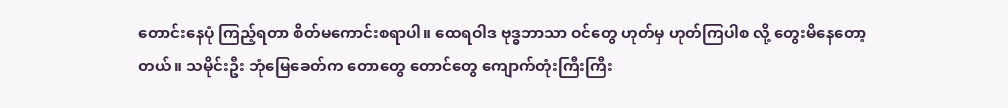တောင်းနေပုံ ကြည့်ရတာ စိတ်မကောင်းစရာပါ။ ထေရဝါဒ ဗုဒ္ဓဘာသာ ဝင်တွေ ဟုတ်မှ ဟုတ်ကြပါစ လို့ တွေးမိနေတော့တယ်။ သမိုင်းဦး ဘုံမြေခေတ်က တောတွေ တောင်တွေ ကျောက်တုံးကြီးကြီး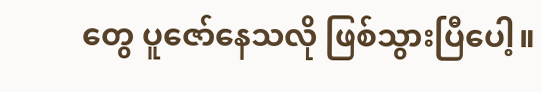တွေ ပူဇော်နေသလို ဖြစ်သွားပြီပေါ့။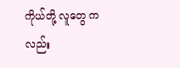ကိုယ်တို့ လူတွေ ကလည်း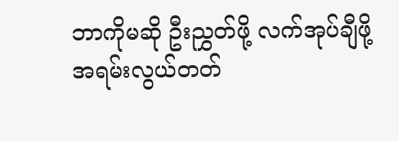ဘာကိုမဆို ဦးညွှတ်ဖို့ လက်အုပ်ချီဖို့ အရမ်းလွယ်တတ်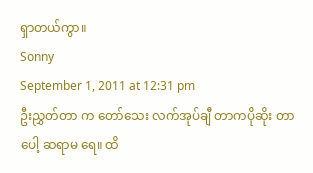ရှာတယ်ကွာ။
Sonny
September 1, 2011 at 12:31 pm
ဦးညွှတ်တာ က တော်သေး လက်အုပ်ချီ တာကပိုဆိုး တာပေါ့ ဆရာမ ရေ။ ထိ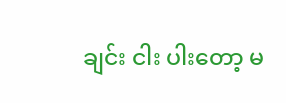ချင်း ငါး ပါးတော့ မ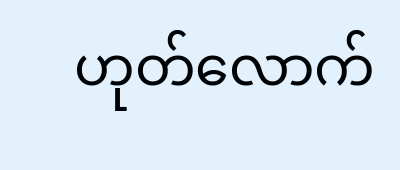ဟုတ်လောက်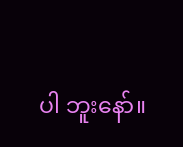ပါ ဘူးနော်။